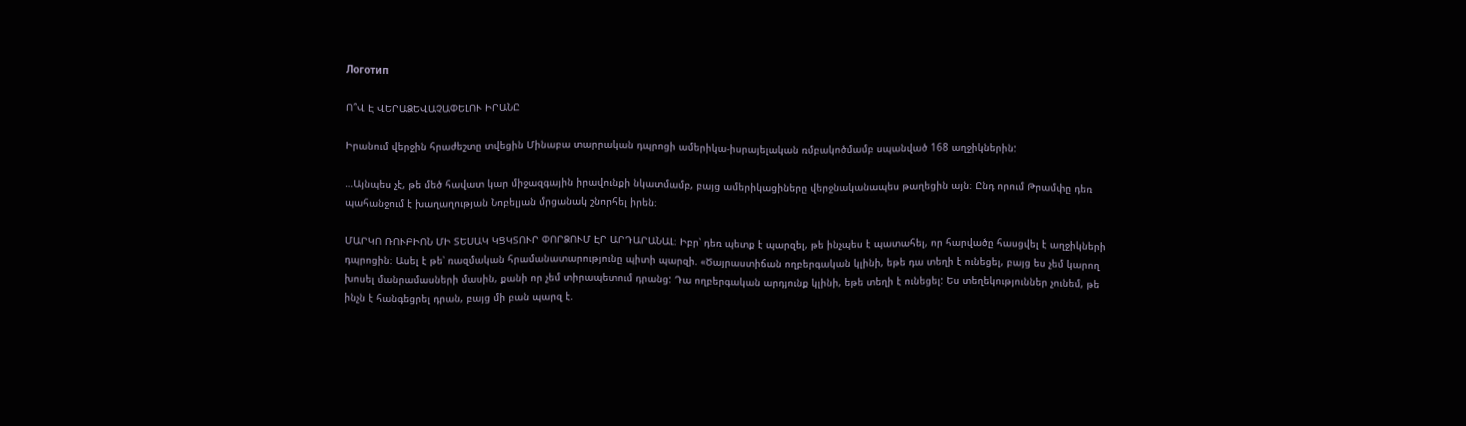Логотип

Ո՞Վ Է ՎԵՐԱՁԵՎԱՉԱՓԵԼՈՒ ԻՐԱՆԸ

Իրանում վերջին հրաժեշտը տվեցին Մինաբա տարրական դպրոցի ամերիկա-իսրայելական ռմբակոծմամբ սպանված 168 աղջիկներին:

…Այնպես չէ, թե մեծ հավատ կար միջազգային իրավունքի նկատմամբ, բայց ամերիկացիները վերջնականապես թաղեցին այն։ Ընդ որում Թրամփը դեռ պահանջում է խաղաղության Նոբելյան մրցանակ շնորհել իրեն։

ՄԱՐԿՈ ՌՈՒԲԻՈՆ ՄԻ ՏԵՍԱԿ ԿՑԿՏՈՒՐ ՓՈՐՁՈՒՄ ԷՐ ԱՐԴԱՐԱՆԱԼ։ Իբր՝ դեռ պետք է պարզել, թե ինչպես է պատահել, որ հարվածը հասցվել է աղջիկների դպրոցին։ Ասել է թե՝ ռազմական հրամանատարությունը պիտի պարզի. «Ծայրաստիճան ողբերգական կլինի, եթե դա տեղի է ունեցել, բայց ես չեմ կարող խոսել մանրամասների մասին, քանի որ չեմ տիրապետում դրանց: Դա ողբերգական արդյունք կլինի, եթե տեղի է ունեցել: Ես տեղեկություններ չունեմ, թե ինչն է հանգեցրել դրան, բայց մի բան պարզ է.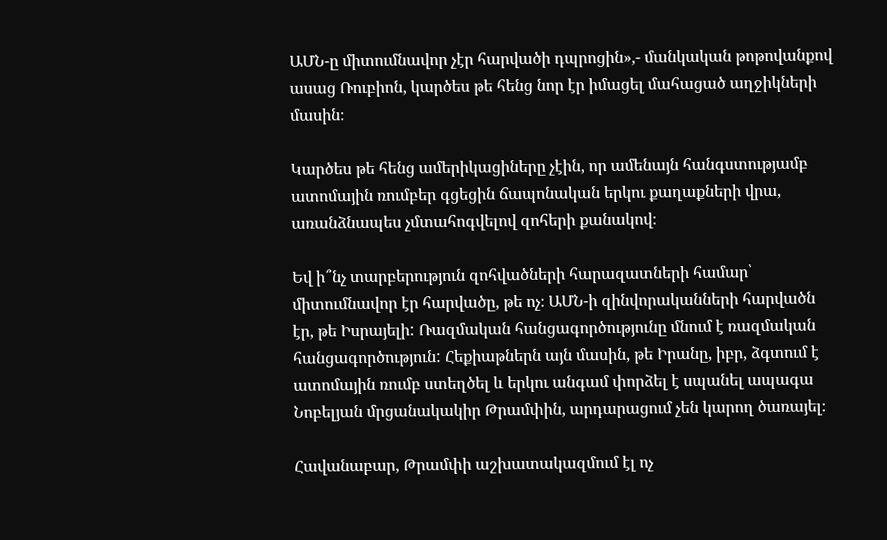ԱՄՆ-ը միտումնավոր չէր հարվածի դպրոցին»,- մանկական թոթովանքով ասաց Ռուբիոն, կարծես թե հենց նոր էր իմացել մահացած աղջիկների մասին։

Կարծես թե հենց ամերիկացիները չէին, որ ամենայն հանգստությամբ ատոմային ռումբեր գցեցին ճապոնական երկու քաղաքների վրա, առանձնապես չմտահոգվելով զոհերի քանակով։

Եվ ի՞նչ տարբերություն զոհվածների հարազատների համար՝ միտումնավոր էր հարվածը, թե ոչ։ ԱՄՆ-ի զինվորականների հարվածն էր, թե Իսրայելի: Ռազմական հանցագործությունը մնում է ռազմական հանցագործություն: Հեքիաթներն այն մասին, թե Իրանը, իբր, ձգտում է ատոմային ռումբ ստեղծել և երկու անգամ փորձել է սպանել ապագա Նոբելյան մրցանակակիր Թրամփին, արդարացում չեն կարող ծառայել։

Հավանաբար, Թրամփի աշխատակազմում էլ ոչ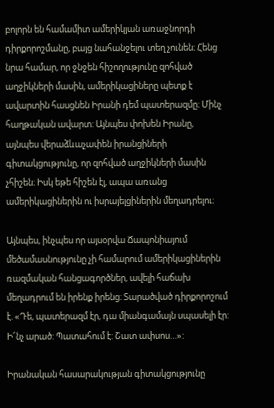բոլորն են համամիտ ամերիկյան առաջնորդի դիրքորոշմանը, բայց նահանջելու տեղ չունեն։ Հենց նրա համար, որ ջնջեն հիշողությունը զոհված աղջիկների մասին, ամերիկացիները պետք է ավարտին հասցնեն Իրանի դեմ պատերազմը։ Մինչ հաղթական ավարտ: Այնպես փոխեն Իրանը, այնպես վերաձևաչափեն իրանցիների գիտակցությունը, որ զոհված աղջիկների մասին չհիշեն։ Իսկ եթե հիշեն էլ, ապա առանց ամերիկացիներին ու իսրայելցիներին մեղադրելու։

Այնպես, ինչպես որ այսօրվա Ճապոնիայում մեծամասնությունը չի համարում ամերիկացիներին ռազմական հանցագործներ, ավելի հաճախ մեղադրում են իրենք իրենց։ Տարածված դիրքորոշում է. «Դե, պատերազմ էր, դա միանգամայն սպասելի էր: Ի՜նչ արած: Պատահում է: Շատ ափսոս…»:

Իրանական հասարակության գիտակցությունը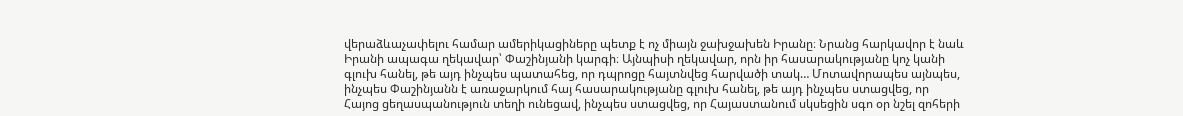վերաձևաչափելու համար ամերիկացիները պետք է ոչ միայն ջախջախեն Իրանը։ Նրանց հարկավոր է նաև Իրանի ապագա ղեկավար՝ Փաշինյանի կարգի։ Այնպիսի ղեկավար, որն իր հասարակությանը կոչ կանի գլուխ հանել, թե այդ ինչպես պատահեց, որ դպրոցը հայտնվեց հարվածի տակ… Մոտավորապես այնպես, ինչպես Փաշինյանն է առաջարկում հայ հասարակությանը գլուխ հանել, թե այդ ինչպես ստացվեց, որ Հայոց ցեղասպանություն տեղի ունեցավ, ինչպես ստացվեց, որ Հայաստանում սկսեցին սգո օր նշել զոհերի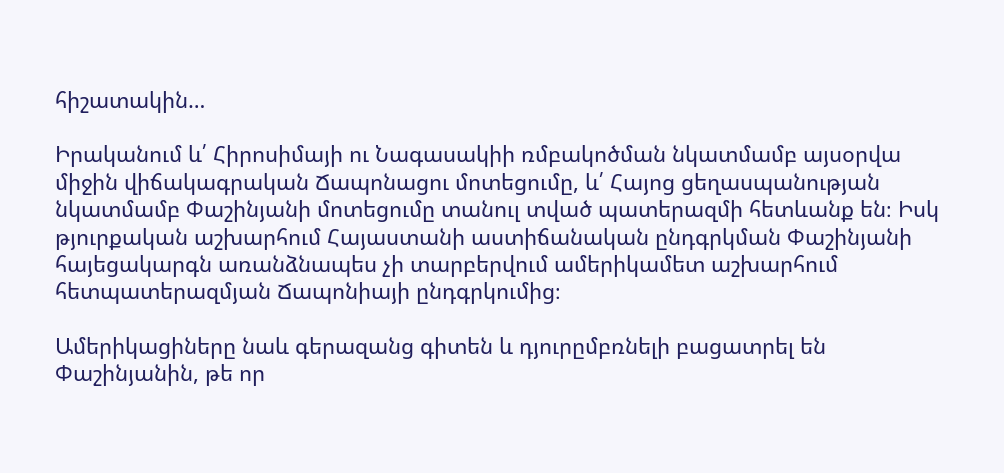հիշատակին…

Իրականում և՛ Հիրոսիմայի ու Նագասակիի ռմբակոծման նկատմամբ այսօրվա միջին վիճակագրական Ճապոնացու մոտեցումը, և՛ Հայոց ցեղասպանության նկատմամբ Փաշինյանի մոտեցումը տանուլ տված պատերազմի հետևանք են։ Իսկ թյուրքական աշխարհում Հայաստանի աստիճանական ընդգրկման Փաշինյանի հայեցակարգն առանձնապես չի տարբերվում ամերիկամետ աշխարհում հետպատերազմյան Ճապոնիայի ընդգրկումից։

Ամերիկացիները նաև գերազանց գիտեն և դյուրըմբռնելի բացատրել են Փաշինյանին, թե որ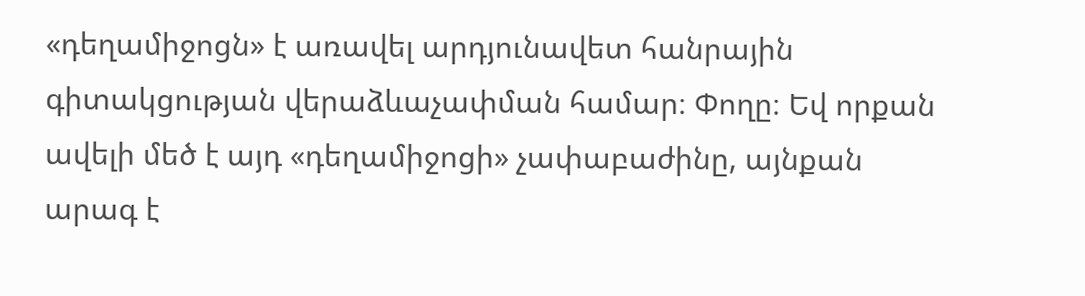«դեղամիջոցն» է առավել արդյունավետ հանրային գիտակցության վերաձևաչափման համար։ Փողը։ Եվ որքան ավելի մեծ է այդ «դեղամիջոցի» չափաբաժինը, այնքան արագ է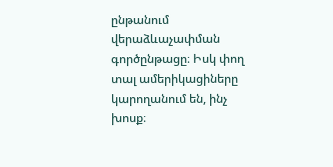ընթանում վերաձևաչափման գործընթացը։ Իսկ փող տալ ամերիկացիները կարողանում են, ինչ խոսք։